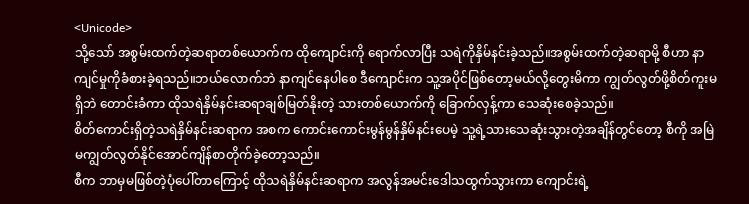<Unicode>
သို့သော် အစွမ်းထက်တဲ့ဆရာတစ်ယောက်က ထိုကျောင်းကို ရောက်လာပြီး သရဲကိုနှိမ်နင်းခဲ့သည်။အစွမ်းထက်တဲ့ဆရာမို့ စီဟာ နာကျင်မှုကိုခံစားခဲ့ရသည်။ဘယ်လောက်ဘဲ နာကျင်နေပါစေ ဒီကျောင်းက သူ့အပိုင်ဖြစ်တော့မယ်လို့တွေးမိကာ ကျွတ်လွတ်ဖို့စိတ်ကူးမရှိဘဲ တောင်းခံကာ ထိုသရဲနှိမ်နင်းဆရာချစ်မြတ်နိုးတဲ့ သားတစ်ယောက်ကို ခြောက်လှန့်ကာ သေဆုံးစေခဲ့သည်။
စိတ်ကောင်းရှိတဲ့သရဲနှိမ်နင်းဆရာက အစက ကောင်းကောင်းမွန်မွန်နှိမ်နင်းပေမဲ့ သူ့ရဲ့သားသေဆုံးသွားတဲ့အချိန်တွင်တော့ စီကို အမြဲမကျွတ်လွတ်နိုင်အောင်ကျိန်စာတိုက်ခဲ့တော့သည်။
စီက ဘာမှမဖြစ်တဲ့ပုံပေါ်တာကြောင့် ထိုသရဲနှိမ်နင်းဆရာက အလွန်အမင်းဒေါသထွက်သွားကာ ကျောင်းရဲ့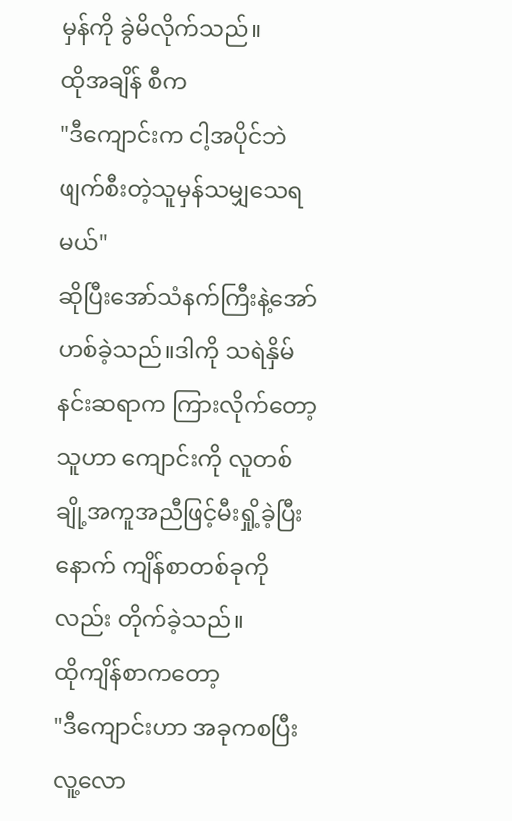မှန်ကို ခွဲမိလိုက်သည်။
ထိုအချိန် စီက
"ဒီကျောင်းက ငါ့အပိုင်ဘဲ ဖျက်စီးတဲ့သူမှန်သမျှသေရမယ်"
ဆိုပြီးအော်သံနက်ကြီးနဲ့အော်ဟစ်ခဲ့သည်။ဒါကို သရဲနှိမ်နင်းဆရာက ကြားလိုက်တော့ သူဟာ ကျောင်းကို လူတစ်ချို့အကူအညီဖြင့်မီးရှို့ခဲ့ပြီးနောက် ကျိန်စာတစ်ခုကိုလည်း တိုက်ခဲ့သည်။
ထိုကျိန်စာကတော့
"ဒီကျောင်းဟာ အခုကစပြီး လူ့လော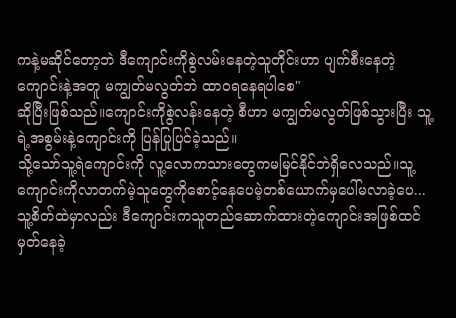ကနဲ့မဆိုင်တော့ဘဲ ဒီကျောင်းကိုစွဲလမ်းနေတဲ့သူတိုင်းဟာ ပျက်စီးနေတဲ့ကျောင်းနဲ့အတူ မကျွတ်မလွတ်ဘဲ ထာဝရနေရပါစေ"
ဆိုပြီးဖြစ်သည်။ကျောင်းကိုစွဲလန်းနေတဲ့ စီဟာ မကျွတ်မလွတ်ဖြစ်သွားပြီး သူ့ရဲ့အစွမ်းနဲ့ကျောင်းကို ပြန်ပြုပြင်ခဲ့သည်။
သို့သော်သူ့ရဲကျောင်းကို လူ့လောကသားတွေကမမြင်နိုင်ဘဲရှိလေသည်။သူ့ကျောင်းကိုလာတက်မဲ့သူတွေကိုစောင့်နေပေမဲ့တစ်ယောက်မှပေါ်မလာခဲ့ပေ...
သူ့စိတ်ထဲမှာလည်း ဒီကျောင်းကသူတည်ဆောက်ထားတဲ့ကျောင်းအဖြစ်ထင်မှတ်နေခဲ့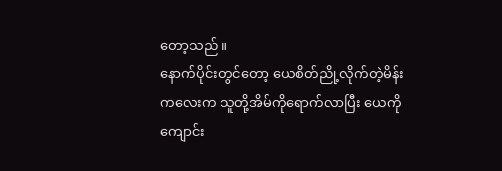တော့သည်။
နောက်ပိုင်းတွင်တော့ ယေစိတ်ညို့လိုက်တဲ့မိန်းကလေးက သူတို့အိမ်ကိုရောက်လာပြီး ယေကို ကျောင်း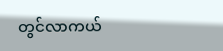တွင်လာကယ်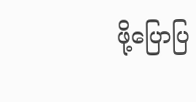ဖို့ပြောပြ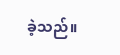ခဲ့သည်။